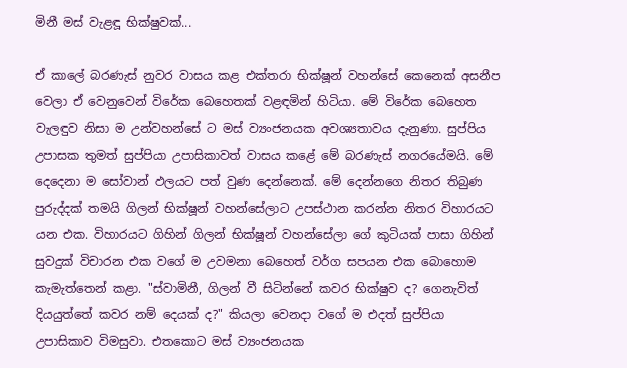මිනී මස් වැළඳූ භික්ෂුවක්...

ඒ කාලේ බරණැස් නුවර වාසය කළ එක්තරා භික්ෂූන් වහන්සේ කෙනෙක් අසනීප වෙලා ඒ වෙනුවෙන් විරේක බෙහෙතක් වළඳමින් හිටියා. මේ විරේක බෙහෙත වැලඳුව නිසා ම උන්වහන්සේ ට මස් ව්‍යංජනයක අවශ්‍යතාවය දැනුණා. සුප්පිය උපාසක තුමත් සුප්පියා උපාසිකාවත් වාසය කළේ මේ බරණැස් නගරයේමයි. මේ දෙදෙනා ම සෝවාන් ඵලයට පත් වුණ දෙන්නෙක්. මේ දෙන්නගෙ නිතර තිබුණ පුරුද්දක් තමයි ගිලන් භික්ෂූන් වහන්සේලාට උපස්ථාන කරන්න නිතර විහාරයට යන එක. විහාරයට ගිහින් ගිලන් භික්ෂූන් වහන්සේලා ගේ කුටියක් පාසා ගිහින් සුවදුක් විචාරන එක වගේ ම උවමනා බෙහෙත් වර්ග සපයන එක බොහොම කැමැත්තෙන් කළා. "ස්වාමිනී, ගිලන් වී සිටින්නේ කවර භික්ෂුව ද? ගෙනැවිත් දියයුත්තේ කවර නම් දෙයක් ද?" කියලා වෙනදා වගේ ම එදත් සුප්පියා උපාසිකාව විමසුවා. එතකොට මස් ව්‍යංජනයක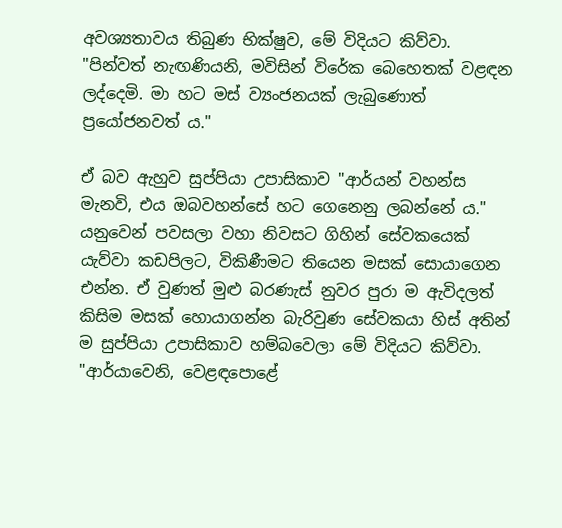අවශ්‍යතාවය තිබුණ භික්ෂුව, මේ විදියට කිව්වා. "පින්වත් නැඟණියනි, මවිසින් විරේක බෙහෙතක් වළඳන ලද්දෙමි. මා හට මස් ව්‍යංජනයක් ලැබුණොත් ප්‍රයෝජනවත් ය."

ඒ බව ඇහුව සුප්පියා උපාසිකාව "ආර්යන් වහන්ස මැනවි, එය ඔබවහන්සේ හට ගෙනෙනු ලබන්නේ ය." යනුවෙන් පවසලා වහා නිවසට ගිහින් සේවකයෙක් යැව්වා කඩපිලට, විකිණීමට තියෙන මසක් සොයාගෙන එන්න. ඒ වුණත් මුළු බරණැස් නුවර පුරා ම ඇවිදලත් කිසිම මසක් හොයාගන්න බැරිවුණ සේවකයා හිස් අතින් ම සුප්පියා උපාසිකාව හම්බවෙලා මේ විදියට කිව්වා. "ආර්යාවෙනි, වෙළඳපොළේ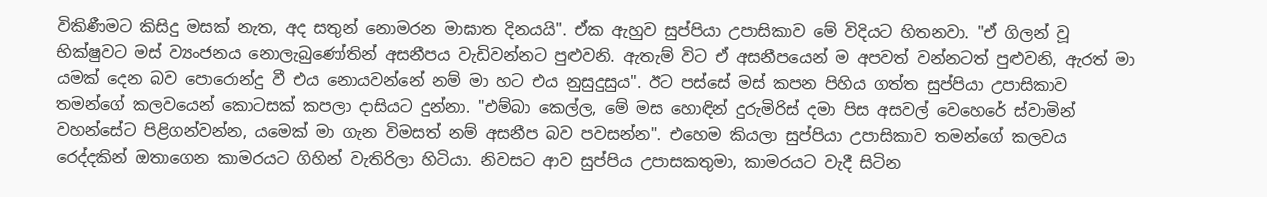විකිණීමට කිසිදු මසක් නැත, අද සතුන් නොමරන මාඝාත දිනයයි". ඒක ඇහුව සුප්පියා උපාසිකාව මේ විදියට හිතනවා. "ඒ ගිලන් වූ භික්ෂුවට මස් ව්‍යංජනය නොලැබුණෝතින් අසනීපය වැඩිවන්නට පුළුවනි. ඇතැම් විට ඒ අසනීපයෙන් ම අපවත් වන්නටත් පුළුවනි, ඇරත් මා යමක් දෙන බව පොරොන්දු වී එය නොයවන්නේ නම් මා හට එය නුසුදුසුය". ඊට පස්සේ මස් කපන පිහිය ගත්ත සුප්පියා උපාසිකාව තමන්ගේ කලවයෙන් කොටසක් කපලා දාසියට දුන්නා. "එම්බා කෙල්ල, මේ මස හොඳින් දුරුමිරිස් දමා පිස අසවල් වෙහෙරේ ස්වාමින් වහන්සේට පිළිගන්වන්න, යමෙක් මා ගැන විමසත් නම් අසනීප බව පවසන්න". එහෙම කියලා සුප්පියා උපාසිකාව තමන්ගේ කලවය රෙද්දකින් ඔතාගෙන කාමරයට ගිහින් වැතිරිලා හිටියා. නිවසට ආව සුප්පිය උපාසකතුමා, කාමරයට වැදී සිටින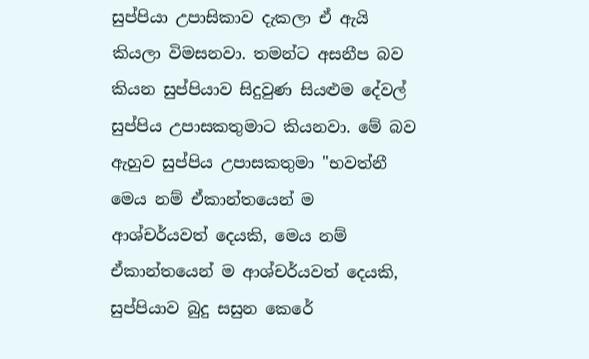සුප්පියා උපාසිකාව දැකලා ඒ ඇයි කියලා විමසනවා. තමන්ට අසනීප බව කියන සුප්පියාව සිදුවුණ සියළුම දේවල් සුප්පිය උපාසකතුමාට කියනවා. මේ බව ඇහුව සුප්පිය උපාසකතුමා "භවත්නී මෙය නම් ඒකාන්තයෙන් ම ආශ්චර්යවත් දෙයකි, මෙය නම් ඒකාන්තයෙන් ම ආශ්චර්යවත් දෙයකි, සුප්පියාව බුදු සසුන කෙරේ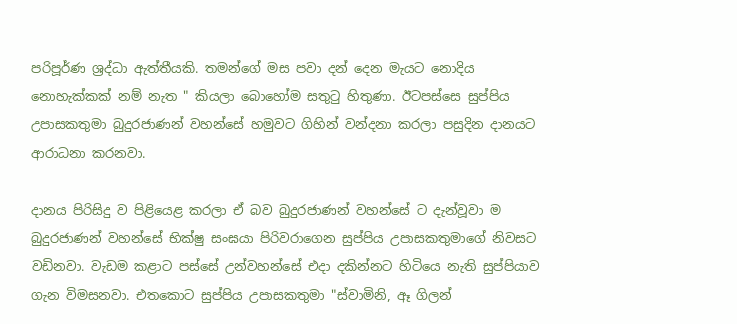පරිපූර්ණ ශ්‍රද්ධා ඇත්තීයකි. තමන්ගේ මස පවා දන් දෙන මැයට නොදිය නොහැක්කක් නම් නැත " කියලා බොහෝම සතුටු හිතුණා. ඊටපස්සෙ සුප්පිය උපාසකතුමා බුදුරජාණන් වහන්සේ හමුවට ගිහින් වන්දනා කරලා පසුදින දානයට ආරාධනා කරනවා.

දානය පිරිසිදු ව පිළියෙළ කරලා ඒ බව බුදුරජාණන් වහන්සේ ට දැන්වූවා ම බුදුරජාණන් වහන්සේ භික්ෂු සංඝයා පිරිවරාගෙන සුප්පිය උපාසකතුමාගේ නිවසට වඩිනවා. වැඩම කළාට පස්සේ උන්වහන්සේ එදා දකින්නට හිටියෙ නැති සුප්පියාව ගැන විමසනවා. එතකොට සුප්පිය උපාසකතුමා "ස්වාමිනි, ඈ ගිලන්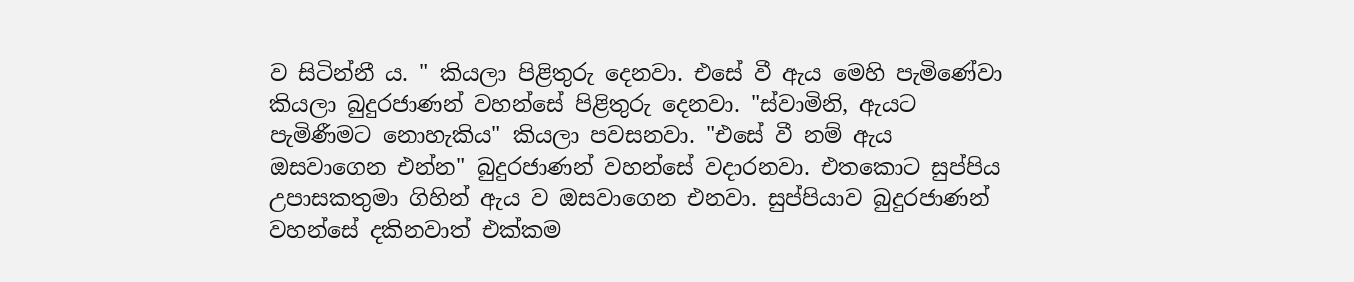ව සිටින්නී ය. " කියලා පිළිතුරු දෙනවා. එසේ වී ඇය මෙහි පැමිණේවා කියලා බුදුරජාණන් වහන්සේ පිළිතුරු දෙනවා. "ස්වාමිනි, ඇයට පැමිණීමට නොහැකිය" කියලා පවසනවා. "එසේ වී නම් ඇය ඔසවාගෙන එන්න" බුදුරජාණන් වහන්සේ වදාරනවා. එතකොට සුප්පිය උපාසකතුමා ගිහින් ඇය ව ඔසවාගෙන එනවා. සුප්පියාව බුදුරජාණන් වහන්සේ දකිනවාත් එක්කම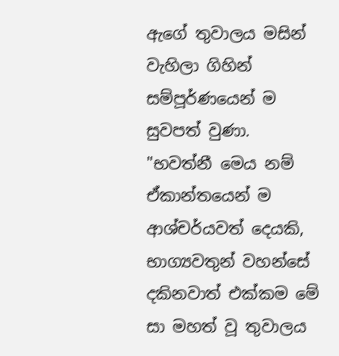ඇගේ තුවාලය මසින් වැහිලා ගිහින් සම්පූර්ණයෙන් ම සුවපත් වුණා. "භවත්නී මෙය නම් ඒකාන්තයෙන් ම ආශ්චර්යවත් දෙයකි, භාග්‍යවතුන් වහන්සේ දකිනවාත් එක්කම මේ සා මහත් වූ තුවාලය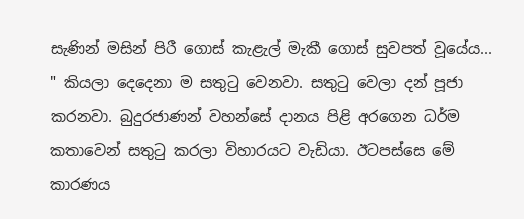සැණින් මසින් පිරී ගොස් කැළැල් මැකී ගොස් සුවපත් වූයේය... " කියලා දෙදෙනා ම සතුටු වෙනවා. සතුටු වෙලා දන් පූජා කරනවා. බුදුරජාණන් වහන්සේ දානය පිළි අරගෙන ධර්ම කතාවෙන් සතුටු කරලා විහාරයට වැඩියා. ඊටපස්සෙ මේ කාරණය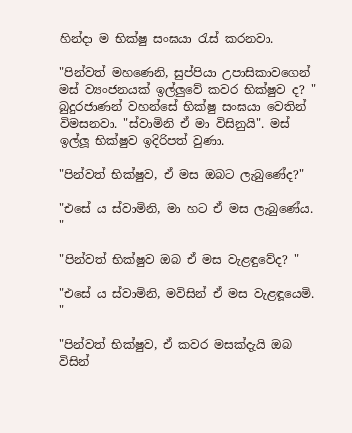හින්දා ම භික්ෂු සංඝයා රැස් කරනවා.

"පින්වත් මහණෙනි, සුප්පියා උපාසිකාවගෙන් මස් ව්‍යංජනයක් ඉල්ලුවේ කවර භික්ෂුව ද? " බුදුරජාණන් වහන්සේ භික්ෂු සංඝයා වෙතින් විමසනවා. "ස්වාමිනි ඒ මා විසිනුයි". මස් ඉල්ලූ භික්ෂුව ඉදිරිපත් වුණා.

"පින්වත් භික්ෂුව, ඒ මස ඔබට ලැබුණේද?"

"එසේ ය ස්වාමිනි, මා හට ඒ මස ලැබුණේය. "

"පින්වත් භික්ෂුව ඔබ ඒ මස වැළඳුවේද? "

"එසේ ය ස්වාමිනි, මවිසින් ඒ මස වැළඳූයෙමි. "

"පින්වත් භික්ෂුව, ඒ කවර මසක්දැයි ඔබ විසින්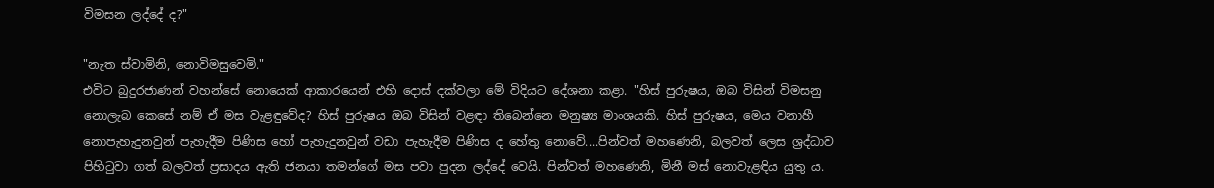විමසන ලද්දේ ද?"

"නැත ස්වාමිනි, නොවිමසුවෙමි."
එවිට බුදුරජාණන් වහන්සේ නොයෙක් ආකාරයෙන් එහි දොස් දක්වලා මේ විදියට දේශනා කළා. "හිස් පුරුෂය, ඔබ විසින් විමසනු නොලැබ කෙසේ නම් ඒ මස වැළඳුවේද? හිස් පුරුෂය ඔබ විසින් වළඳා තිබෙන්නෙ මනුෂ්‍ය මාංශයකි. හිස් පුරුෂය, මෙය වනාහී නොපැහැදුනවුන් පැහැදීම පිණිස හෝ පැහැදුනවුන් වඩා පැහැදීම පිණිස ද හේතු නොවේ....පින්වත් මහණෙනි, බලවත් ලෙස ශ්‍රද්ධාව පිහිටුවා ගත් බලවත් ප්‍රසාදය ඇති ජනයා තමන්ගේ මස පවා පුදන ලද්දේ වෙයි. පින්වත් මහණෙනි, මිනී මස් නොවැළඳිය යුතු ය.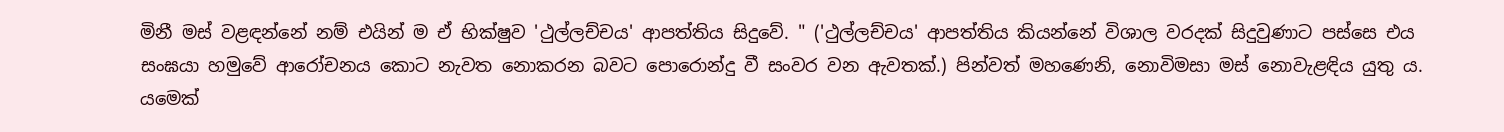මිනී මස් වළඳන්නේ නම් එයින් ම ඒ භික්ෂුව 'ථුල්ලච්චය' ආපත්තිය සිදුවේ. " ('ථුල්ලච්චය' ආපත්තිය කියන්නේ විශාල වරදක් සිදුවුණාට පස්සෙ එය සංඝයා හමුවේ ආරෝචනය කොට නැවත නොකරන බවට පොරොන්දු වී සංවර වන ඇවතක්.) පින්වත් මහණෙනි, නොවිමසා මස් නොවැළඳිය යුතු ය. යමෙක්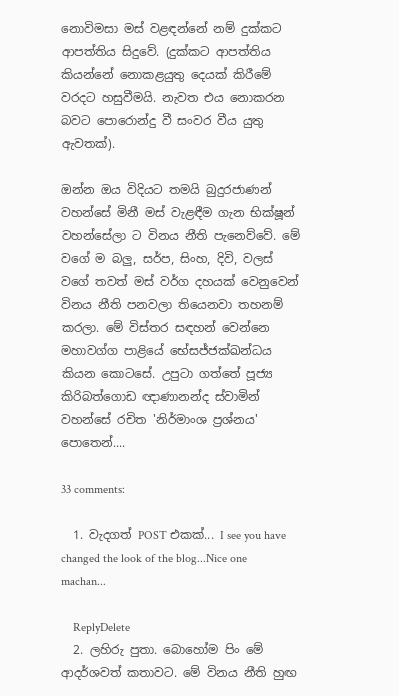නොවිමසා මස් වළඳන්නේ නම් දුක්කට ආපත්තිය සිදුවේ. (දුක්කට ආපත්තිය කියන්නේ නොකළයුතු දෙයක් කිරීමේ වරදට හසුවීමයි. නැවත එය නොකරන බවට පොරොන්දු වී සංවර වීය යුතු ඇවතක්).

ඔන්න ඔය විදියට තමයි බුදුරජාණන් වහන්සේ මිනී මස් වැළඳීම ගැන භික්ෂූන් වහන්සේලා ට විනය නීති පැනෙව්වේ. මේ වගේ ම බලු, සර්ප, සිංහ, දිවි, වලස් වගේ තවත් මස් වර්ග දහයක් වෙනුවෙන් විනය නීති පනවලා තියෙනවා තහනම් කරලා. මේ විස්තර සඳහන් වෙන්නෙ මහාවග්ග පාළියේ භේසජ්ජක්ඛන්ධය කියන කොටසේ. උපුටා ගත්තේ පූජ්‍ය කිරිබත්ගොඩ ඥාණානන්ද ස්වාමින් වහන්සේ රචිත 'නිර්මාංශ ප්‍රශ්නය' පොතෙන්....

33 comments:

  1. වැදගත් POST එකක්... I see you have changed the look of the blog...Nice one machan...

    ReplyDelete
  2. ලහිරු පුතා. බොහෝම පිං මේ ආදර්ශවත් කතාවට. මේ විනය නීති හුඟ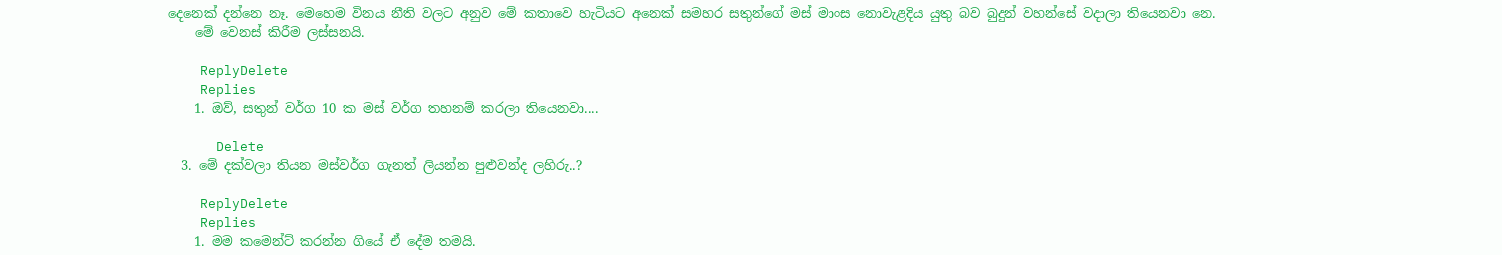දෙනෙක් දන්නෙ නෑ. මෙහෙම විනය නීති වලට අනුව මේ කතාවෙ හැටියට අනෙක් සමහර සතුන්ගේ මස් මාංස නොවැළදිය යුතු බව බුදුන් වහන්සේ වදාලා තියෙනවා නෙ.
    මේ වෙනස් කිරීම ලස්සනයි.

    ReplyDelete
    Replies
    1. ඔව්, සතුන් වර්ග 10 ක මස් වර්ග තහනම් කරලා තියෙනවා....

      Delete
  3. මේ දක්වලා තියන මස්වර්ග ගැනත් ලියන්න පුළුවන්ද ලහිරු..?

    ReplyDelete
    Replies
    1. මම කමෙන්ට් කරන්න ගියේ ඒ දේම තමයි.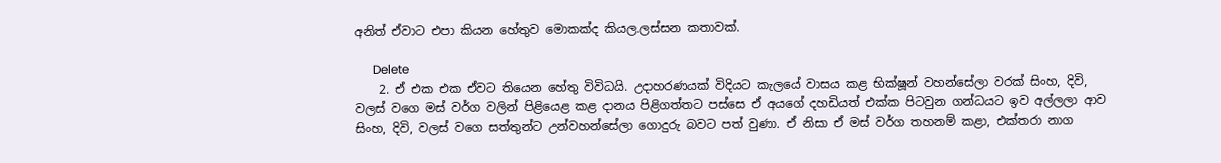අනිත් ඒවාට එපා කියන හේතුව මොකක්ද කියල.ලස්සන කතාවක්.

      Delete
    2. ඒ එක එක ඒවට තියෙන හේතු විවිධයි. උදාහරණයක් විදියට කැලයේ වාසය කළ භික්ෂූන් වහන්සේලා වරක් සිංහ, දිවි, වලස් වගෙ මස් වර්ග වලින් පිළියෙළ කළ දානය පිළිගත්තට පස්සෙ ඒ අයගේ දහඩියත් එක්ක පිටවුන ගන්ධයට ඉව අල්ලලා ආව සිංහ, දිවි, වලස් වගෙ සත්තුන්ට උන්වහන්සේලා ගොදුරු බවට පත් වුණා. ඒ නිසා ඒ මස් වර්ග තහනම් කළා, එක්තරා නාග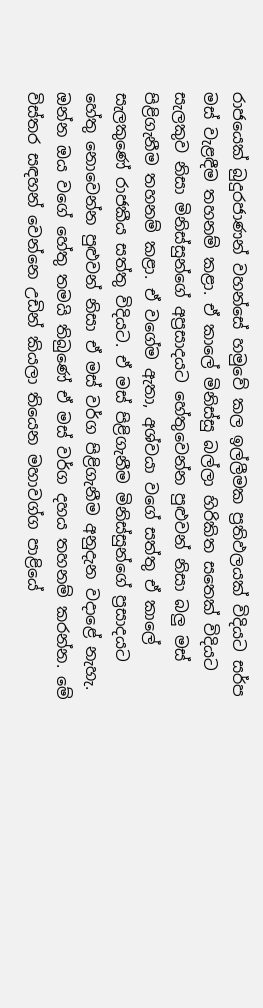රාජයෙක් බුදුරජාණන් වහන්සේ හමුවේ කල ඉල්ලීමක ප්‍රතිඵලයක් විදියට සර්ප මස් වැළඳීම තහනම් කළා. ඒ කාලේ මිනිස්සු බල්ලා හිරිකිත සතෙක් විදියට සැලකුව නිසා මිනිස්සුන්ගේ අප්‍රසාදයට හේතුවෙන්න පුළුවන් නිසා බලු මස් පිළිගැනීම තහනම් කළා. ඒ වගේම ඇතා, අශ්වයා වගේ සත්තු ඒ කාලේ සැලකුණේ රාජකීය සත්තු විදියට. ඒ මස් පිළිගැනීම මිනිස්සුන්ගේ ප්‍රසාදයට හේතු නොවෙන්න පුළුවන් නිසා ඒ මස් වර්ග පිළිගැනීම අනුදැන වදාළේ නැහැ. ඔන්න ඔය වගේ හේතු තමයි තිබුණේ ඒ මස් වර්ග දහය තහනම් කරන්න. මේ විස්තර සඳහන් වෙන්නෙ උඩින් කියලා තියෙන මහාවග්ග පාළියේ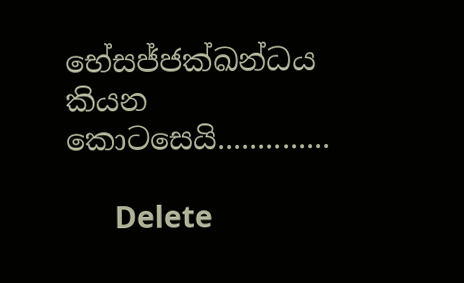භේසජ්ජක්ඛන්ධය කියන කොටසෙයි..............

      Delete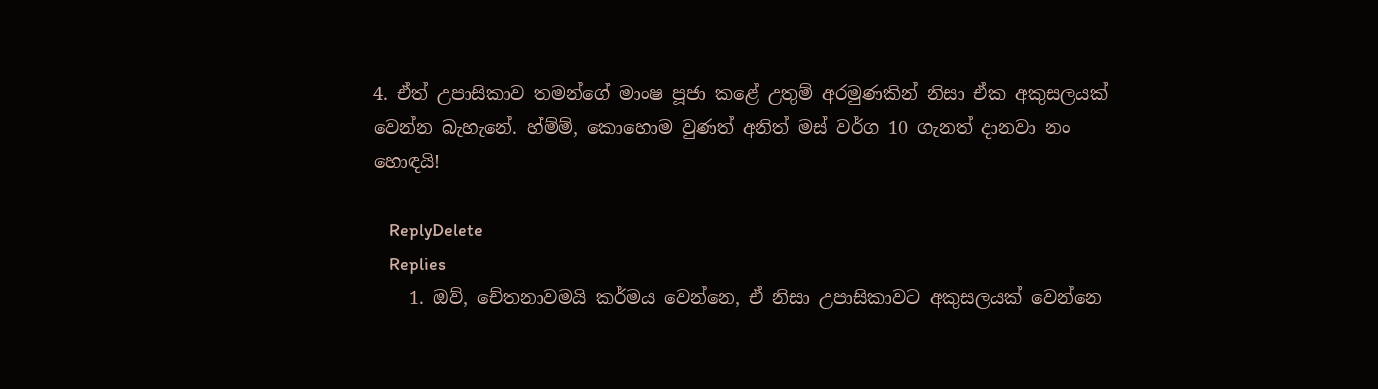4. ඒත් උපාසිකාව තමන්ගේ මාංෂ පූජා කළේ උතුම් අරමුණකින් නිසා ඒක අකුසලයක් වෙන්න බැහැනේ. හ්ම්ම්, කොහොම වුණත් අනිත් මස් වර්ග 10 ගැනත් දානවා නං හොඳයි!

    ReplyDelete
    Replies
    1. ඔව්, චේතනාවමයි කර්මය වෙන්නෙ, ඒ නිසා උපාසිකාවට අකුසලයක් වෙන්නෙ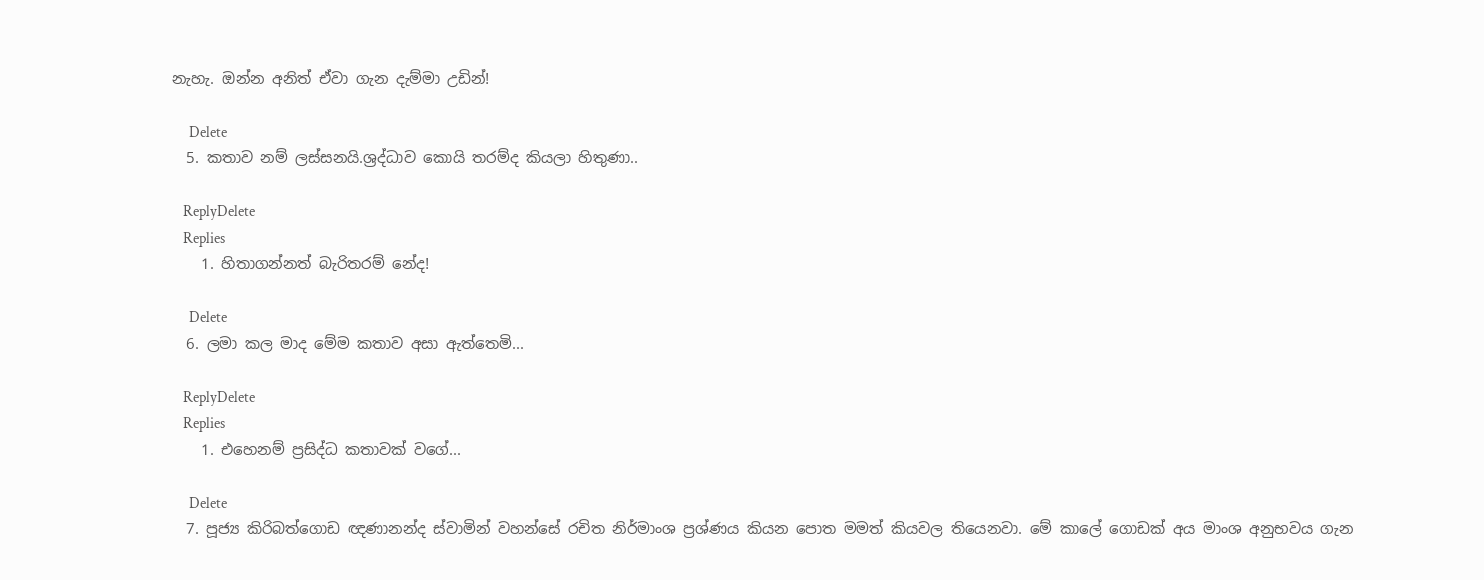නැහැ. ඔන්න අනිත් ඒවා ගැන දැම්මා උඩින්!

      Delete
  5. කතාව නම් ලස්සනයි.ශ්‍රද්ධාව කොයි තරම්ද කියලා හිතුණා..

    ReplyDelete
    Replies
    1. හිතාගන්නත් බැරිතරම් නේද!

      Delete
  6. ලමා කල මාද මේම කතාව අසා ඇත්තෙමි...

    ReplyDelete
    Replies
    1. එහෙනම් ප්‍රසිද්ධ කතාවක් වගේ...

      Delete
  7. පූජ්‍ය කිරිබත්ගොඩ ඥණානන්ද ස්වාමින් වහන්සේ රචිත නිර්මාංශ ප්‍රශ්ණය කියන පොත මමත් කියවල තියෙනවා. මේ කාලේ ගොඩක් අය මාංශ අනුභවය ගැන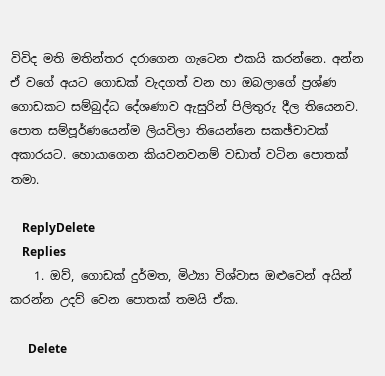විවිද මති මතින්තර දරාගෙන ගැටෙන එකයි කරන්නෙ. අන්න ඒ වගේ අයට ගොඩක් වැදගත් වන හා ඔබලාගේ ප්‍රශ්ණ ගොඩකට සම්බුද්ධ දේශණාව ඇසුරින් පිලිතුරු දීල තියෙනව. පොත සම්පූර්ණයෙන්ම ලියවිලා තියෙන්නෙ සකඡ්චාවක් අකාරයට. හොයාගෙන කියවනවනම් වඩාත් වටින පොතක් තමා.

    ReplyDelete
    Replies
    1. ඔව්, ගොඩක් දුර්මත, මිථ්‍යා විශ්වාස ඔළුවෙන් අයින් කරන්න උදව් වෙන පොතක් තමයි ඒක.

      Delete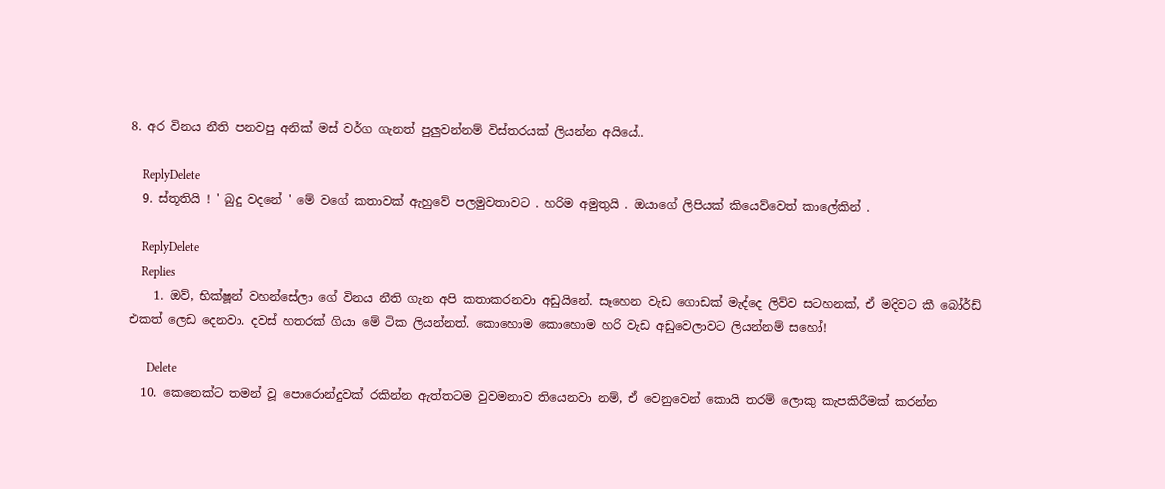8. අර විනය නීති පනවපු අනික් මස් වර්ග ගැනත් පුලුවන්නම් විස්තරයක් ලියන්න අයියේ..

    ReplyDelete
  9. ස්තූතියි ! ' බුදු වදනේ ' මේ වගේ කතාවක් ඇහුවේ පලමුවතාවට . හරිම අමුතුයි . ඔයාගේ ලිපියක් කියෙව්වෙත් කාලේකින් .

    ReplyDelete
    Replies
    1. ඔව්, භික්ෂූන් වහන්සේලා ගේ විනය නීති ගැන අපි කතාකරනවා අඩුයිනේ. සෑහෙන වැඩ ගොඩක් මැද්දෙ ලිව්ව සටහනක්, ඒ මදිවට කී බෝර්ඩ් එකත් ලෙඩ දෙනවා. දවස් හතරක් ගියා මේ ටික ලියන්නත්. කොහොම කොහොම හරි වැඩ අඩුවෙලාවට ලියන්නම් සහෝ!

      Delete
  10. කෙනෙක්ට තමන් වූ පොරොන්දුවක් රකින්න ඇත්තටම වුවමනාව තියෙනවා නම්, ඒ වෙනුවෙන් කොයි තරම් ලොකු කැපකිරීමක් කරන්න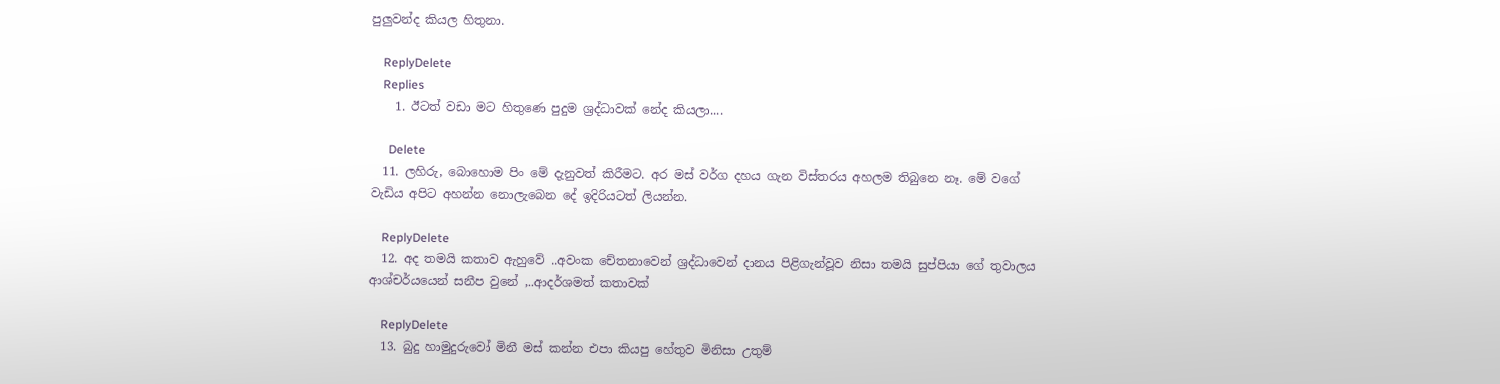පුලුවන්ද කියල හිතුනා.

    ReplyDelete
    Replies
    1. ඊටත් වඩා මට හිතුණෙ පුදුම ශ්‍රද්ධාවක් නේද කියලා....

      Delete
  11. ලහිරු, බොහොම පිං මේ දැනුවත් කිරීමට. අර මස් වර්ග දහය ගැන විස්තරය අහලම තිබුනෙ නෑ. මේ වගේ වැඩිය අපිට අහන්න නොලැබෙන දේ ඉදිරියටත් ලියන්න.

    ReplyDelete
  12. අද තමයි කතාව ඇහුවේ ..අවංක චේතනාවෙන් ශ්‍රද්ධාවෙන් දානය පිළිගැන්වූව නිසා තමයි සුප්පියා ගේ තුවාලය ආශ්චර්යයෙන් සනීප වුනේ ,..ආදර්ශමත් කතාවක්

    ReplyDelete
  13. බුදු හාමුදුරුවෝ මිනී මස් කන්න එපා කියපු හේතුව මිනිසා උතුම්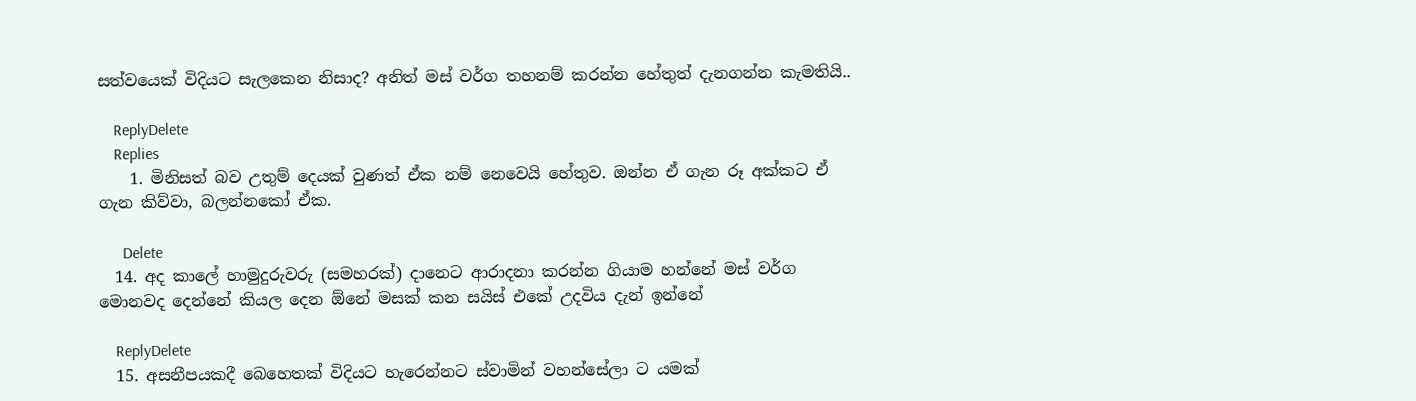සත්වයෙක් විදියට සැලකෙන නිසාද? අනිත් මස් වර්ග තහනම් කරන්න හේතුත් දැනගන්න කැමතියි..

    ReplyDelete
    Replies
    1. මිනිසත් බව උතුම් දෙයක් වුණත් ඒක නම් නෙවෙයි හේතුව. ඔන්න ඒ ගැන රූ අක්කට ඒ ගැන කිව්වා, බලන්නකෝ ඒක.

      Delete
  14. අද කාලේ හාමුදුරුවරු (සමහරක්) දානෙට ආරාදනා කරන්න ගියාම හන්නේ මස් වර්ග මොනවද දෙන්නේ කියල දෙන ඕනේ මසක් කන සයිස් එකේ උදවිය දැන් ඉන්නේ

    ReplyDelete
  15. අසනීපයකදී බෙහෙතක් විදියට හැරෙන්නට ස්වාමින් වහන්සේලා ට යමක්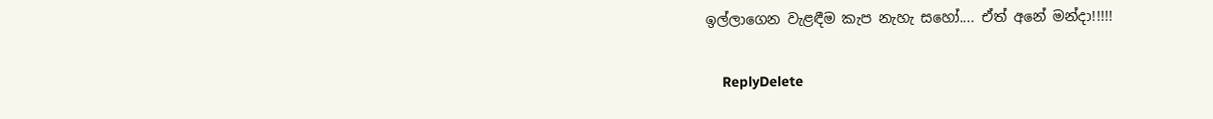ඉල්ලාගෙන වැළඳීම කැප නැහැ සහෝ.... ඒත් අනේ මන්දා!!!!!

    ReplyDelete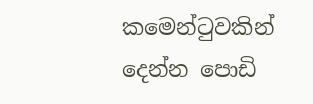කමෙන්ටුවකින් දෙන්න පොඩි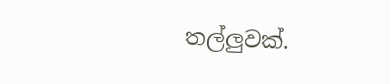තල්ලුවක්.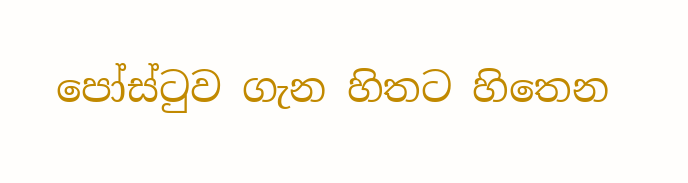පෝස්ටුව ගැන හිතට හිතෙන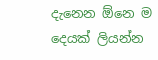දැනෙන ඕනෙ ම දෙයක් ලියන්න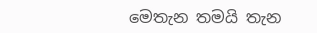මෙතැන තමයි තැන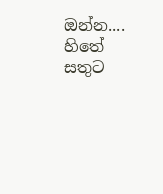ඔන්න.... හිතේ සතුට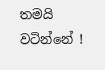තමයි වටින්නේ !